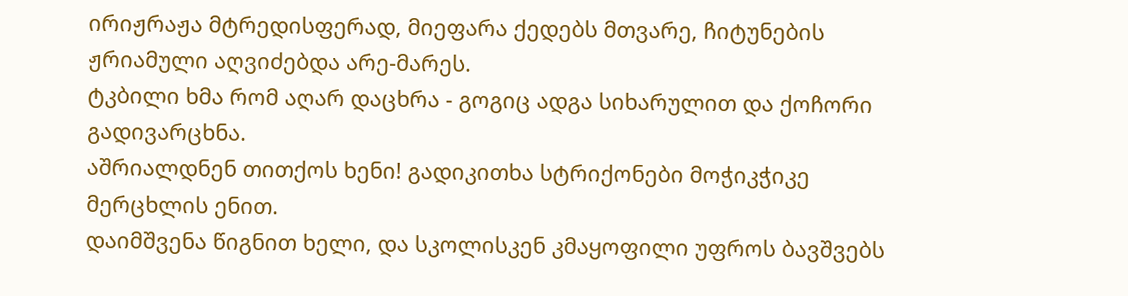ირიჟრაჟა მტრედისფერად, მიეფარა ქედებს მთვარე, ჩიტუნების ჟრიამული აღვიძებდა არე-მარეს.
ტკბილი ხმა რომ აღარ დაცხრა - გოგიც ადგა სიხარულით და ქოჩორი გადივარცხნა.
აშრიალდნენ თითქოს ხენი! გადიკითხა სტრიქონები მოჭიკჭიკე მერცხლის ენით.
დაიმშვენა წიგნით ხელი, და სკოლისკენ კმაყოფილი უფროს ბავშვებს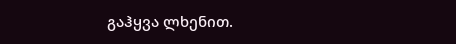გაჰყვა ლხენით.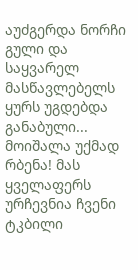აუძგერდა ნორჩი გული და საყვარელ მასწავლებელს ყურს უგდებდა განაბული...
მოიშალა უქმად რბენა! მას ყველაფერს ურჩევნია ჩვენი ტკბილი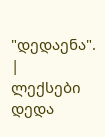"დედაენა". |
ლექსები დედა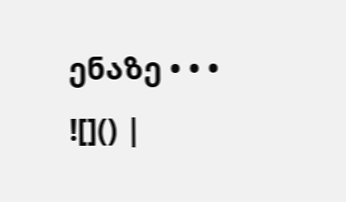ენაზე • • • ![]() |